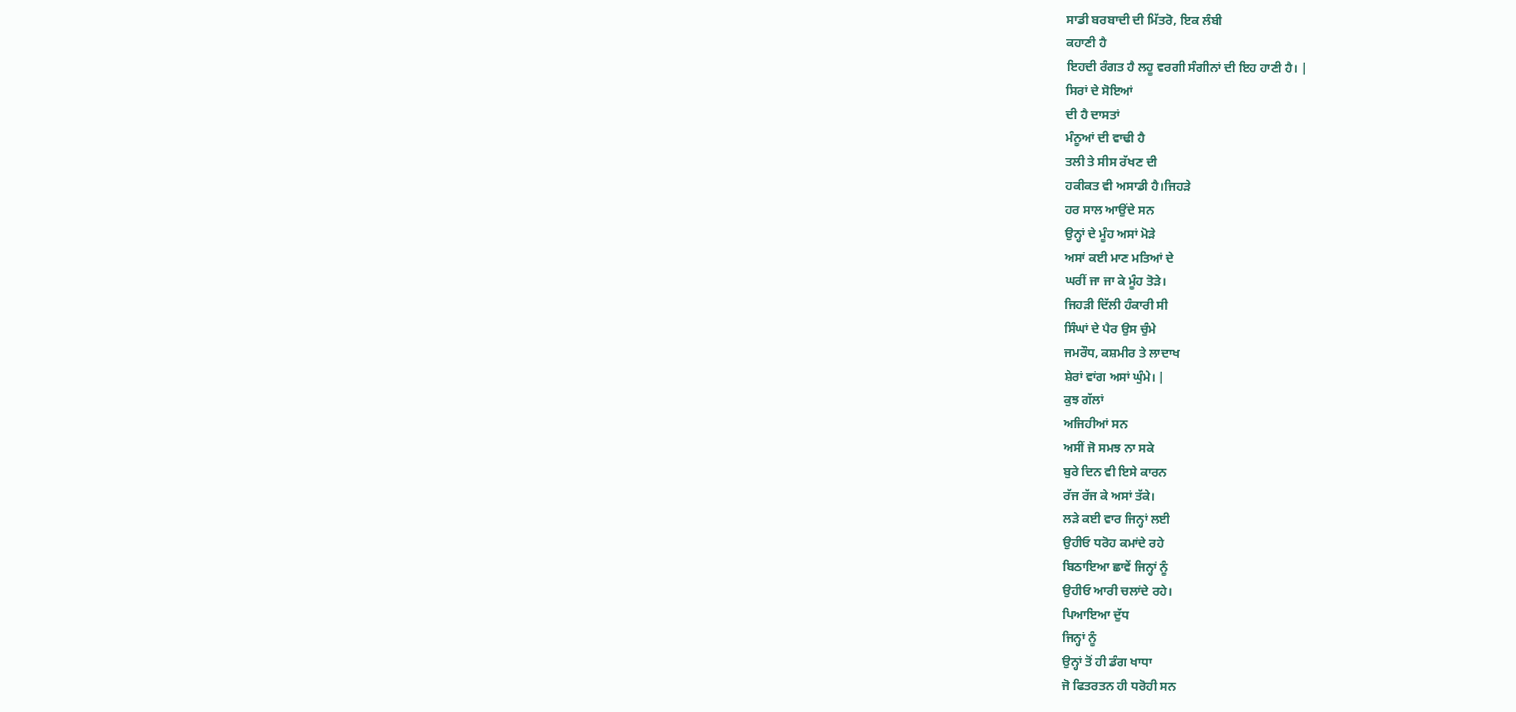ਸਾਡੀ ਬਰਬਾਦੀ ਦੀ ਮਿੱਤਰੋ, ਇਕ ਲੰਬੀ
ਕਹਾਣੀ ਹੈ
ਇਹਦੀ ਰੰਗਤ ਹੈ ਲਹੂ ਵਰਗੀ ਸੰਗੀਨਾਂ ਦੀ ਇਹ ਹਾਣੀ ਹੈ। |
ਸਿਰਾਂ ਦੇ ਸੋਇਆਂ
ਦੀ ਹੈ ਦਾਸਤਾਂ
ਮੰਨੂਆਂ ਦੀ ਵਾਢੀ ਹੈ
ਤਲੀ ਤੇ ਸੀਸ ਰੱਖਣ ਦੀ
ਹਕੀਕਤ ਵੀ ਅਸਾਡੀ ਹੈ।ਜਿਹੜੇ
ਹਰ ਸਾਲ ਆਉਂਦੇ ਸਨ
ਉਨ੍ਹਾਂ ਦੇ ਮੂੰਹ ਅਸਾਂ ਮੋੜੇ
ਅਸਾਂ ਕਈ ਮਾਣ ਮਤਿਆਂ ਦੇ
ਘਰੀਂ ਜਾ ਜਾ ਕੇ ਮੂੰਹ ਤੋੜੇ।
ਜਿਹੜੀ ਦਿੱਲੀ ਹੰਕਾਰੀ ਸੀ
ਸਿੰਘਾਂ ਦੇ ਪੈਰ ਉਸ ਚੁੰਮੇ
ਜਮਰੌਧ, ਕਸ਼ਮੀਰ ਤੇ ਲਾਦਾਖ
ਸ਼ੇਰਾਂ ਵਾਂਗ ਅਸਾਂ ਘੁੰਮੇ। |
ਕੁਝ ਗੱਲਾਂ
ਅਜਿਹੀਆਂ ਸਨ
ਅਸੀਂ ਜੋ ਸਮਝ ਨਾ ਸਕੇ
ਬੁਰੇ ਦਿਨ ਵੀ ਇਸੇ ਕਾਰਨ
ਰੱਜ ਰੱਜ ਕੇ ਅਸਾਂ ਤੱਕੇ।
ਲੜੇ ਕਈ ਵਾਰ ਜਿਨ੍ਹਾਂ ਲਈ
ਉਹੀਓ ਧਰੋਹ ਕਮਾਂਦੇ ਰਹੇ
ਬਿਠਾਇਆ ਛਾਵੇਂ ਜਿਨ੍ਹਾਂ ਨੂੰ
ਉਹੀਓ ਆਰੀ ਚਲਾਂਦੇ ਰਹੇ।
ਪਿਆਇਆ ਦੁੱਧ
ਜਿਨ੍ਹਾਂ ਨੂੰ
ਉਨ੍ਹਾਂ ਤੋਂ ਹੀ ਡੰਗ ਖਾਧਾ
ਜੋ ਫਿਤਰਤਨ ਹੀ ਧਰੋਹੀ ਸਨ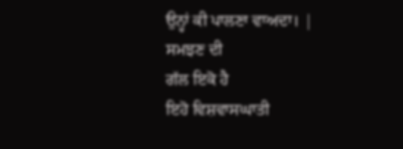ਉਨ੍ਹਾਂ ਕੀ ਪਾਲਣਾ ਵਾਅਦਾ। |
ਸਮਝਣ ਦੀ
ਗੱਲ ਇਕੋ ਹੈ
ਇਹੋ ਵਿਸ਼ਵਾਸਘਾਤੀ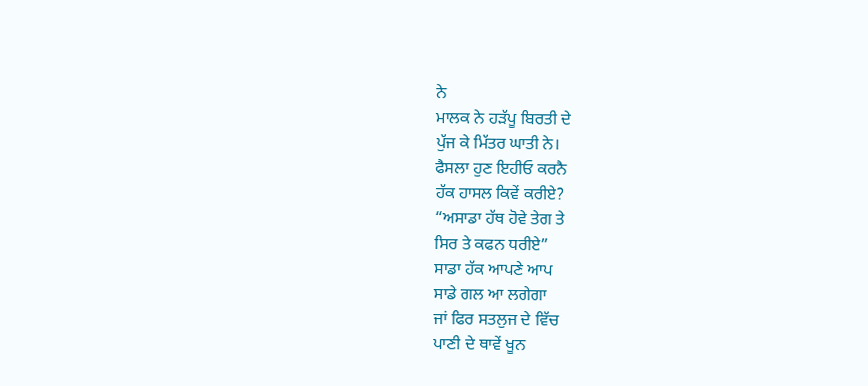ਨੇ
ਮਾਲਕ ਨੇ ਹੜੱਪੂ ਬਿਰਤੀ ਦੇ
ਪੁੱਜ ਕੇ ਮਿੱਤਰ ਘਾਤੀ ਨੇ।
ਫੈਸਲਾ ਹੁਣ ਇਹੀਓ ਕਰਨੈ
ਹੱਕ ਹਾਸਲ ਕਿਵੇਂ ਕਰੀਏ?
“ਅਸਾਡਾ ਹੱਥ ਹੋਵੇ ਤੇਗ ਤੇ
ਸਿਰ ਤੇ ਕਫਨ ਧਰੀਏ”
ਸਾਡਾ ਹੱਕ ਆਪਣੇ ਆਪ
ਸਾਡੇ ਗਲ ਆ ਲਗੇਗਾ
ਜਾਂ ਫਿਰ ਸਤਲੁਜ ਦੇ ਵਿੱਚ
ਪਾਣੀ ਦੇ ਥਾਵੇਂ ਖੂਨ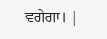ਵਗੇਗਾ। |